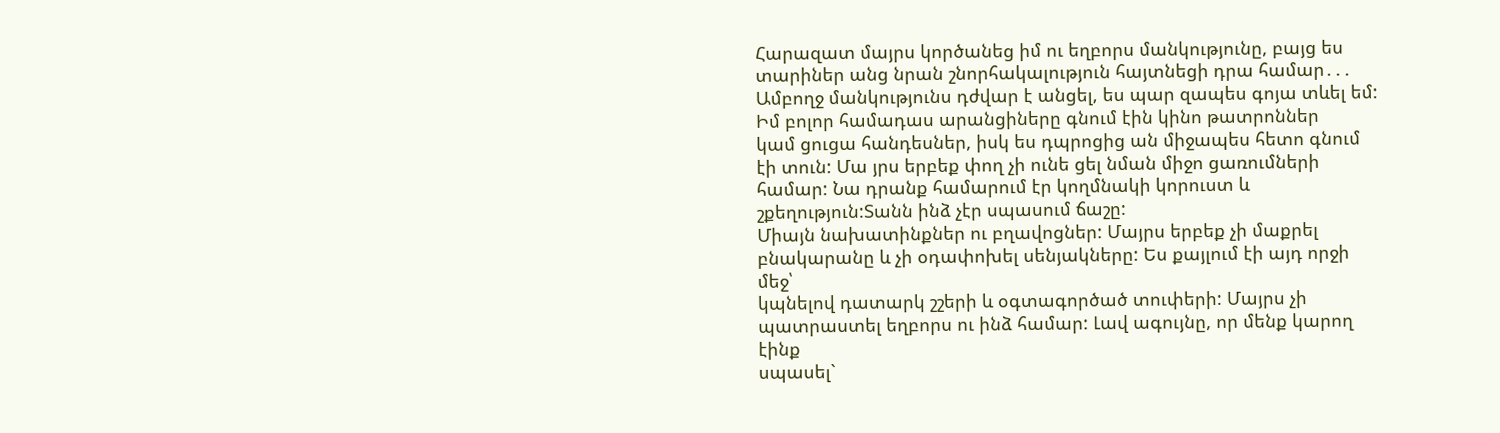Հարազատ մայրս կործանեց իմ ու եղբորս մանկությունը, բայց ես տարիներ անց նրան շնորհակալություն հայտնեցի դրա համար․․․
Ամբողջ մանկությունս դժվար է անցել, ես պար զապես գոյա տևել եմ: Իմ բոլոր համադաս արանցիները գնում էին կինո թատրոններ
կամ ցուցա հանդեսներ, իսկ ես դպրոցից ան միջապես հետո գնում էի տուն: Մա յրս երբեք փող չի ունե ցել նման միջո ցառումների
համար: Նա դրանք համարում էր կողմնակի կորուստ և շքեղություն:Տանն ինձ չէր սպասում ճաշը:
Միայն նախատինքներ ու բղավոցներ: Մայրս երբեք չի մաքրել բնակարանը և չի օդափոխել սենյակները: Ես քայլում էի այդ որջի մեջ՝
կպնելով դատարկ շշերի և օգտագործած տուփերի: Մայրս չի պատրաստել եղբորս ու ինձ համար: Լավ ագույնը, որ մենք կարող էինք
սպասել`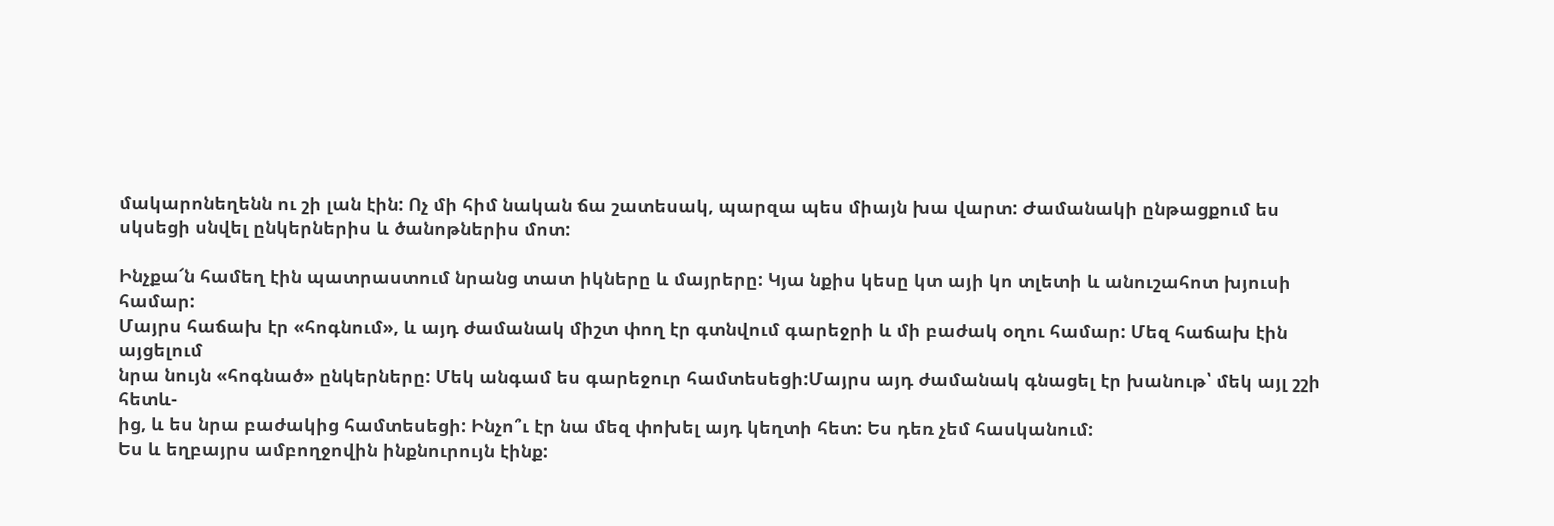մակարոնեղենն ու շի լան էին: Ոչ մի հիմ նական ճա շատեսակ, պարզա պես միայն խա վարտ: Ժամանակի ընթացքում ես
սկսեցի սնվել ընկերներիս և ծանոթներիս մոտ:

Ինչքա՜ն համեղ էին պատրաստում նրանց տատ իկները և մայրերը: Կյա նքիս կեսը կտ այի կո տլետի և անուշահոտ խյուսի համար:
Մայրս հաճախ էր «հոգնում», և այդ ժամանակ միշտ փող էր գտնվում գարեջրի և մի բաժակ օղու համար: Մեզ հաճախ էին այցելում
նրա նույն «հոգնած» ընկերները: Մեկ անգամ ես գարեջուր համտեսեցի:Մայրս այդ ժամանակ գնացել էր խանութ՝ մեկ այլ շշի հետև-
ից, և ես նրա բաժակից համտեսեցի: Ինչո՞ւ էր նա մեզ փոխել այդ կեղտի հետ: Ես դեռ չեմ հասկանում:
Ես և եղբայրս ամբողջովին ինքնուրույն էինք: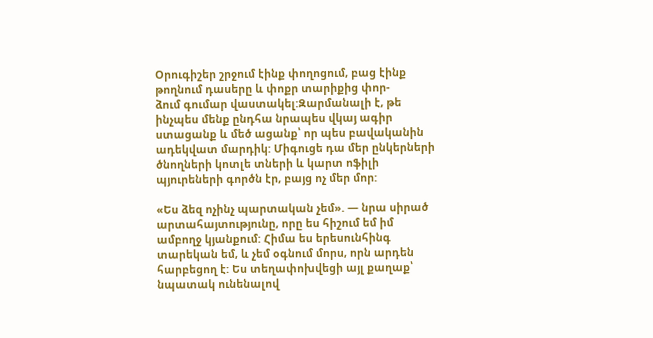Օրուգիշեր շրջում էինք փողոցում, բաց էինք թողնում դասերը և փոքր տարիքից փոր-
ձում գումար վաստակել:Զարմանալի է, թե ինչպես մենք ընդհա նրապես վկայ ագիր ստացանք և մեծ ացանք՝ որ պես բավականին
ադեկվատ մարդիկ: Միգուցե դա մեր ընկերների ծնողների կոտլե տների և կարտ ոֆիլի պյուրեների գործն էր, բայց ոչ մեր մոր:

«Ես ձեզ ոչինչ պարտական չեմ». — նրա սիրած արտահայտությունը, որը ես հիշում եմ իմ ամբողջ կյանքում: Հիմա ես երեսունհինգ
տարեկան եմ, և չեմ օգնում մորս, որն արդեն հարբեցող է: Ես տեղափոխվեցի այլ քաղաք՝ նպատակ ունենալով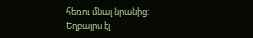հեռու մնալ նրանից:
Եղբայրս էլ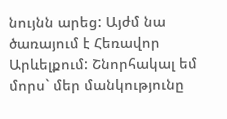նույնն արեց: Այժմ նա ծառայում է Հեռավոր Արևելքում: Շնորհակալ եմ մորս` մեր մանկությունը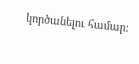կործանելու համար: